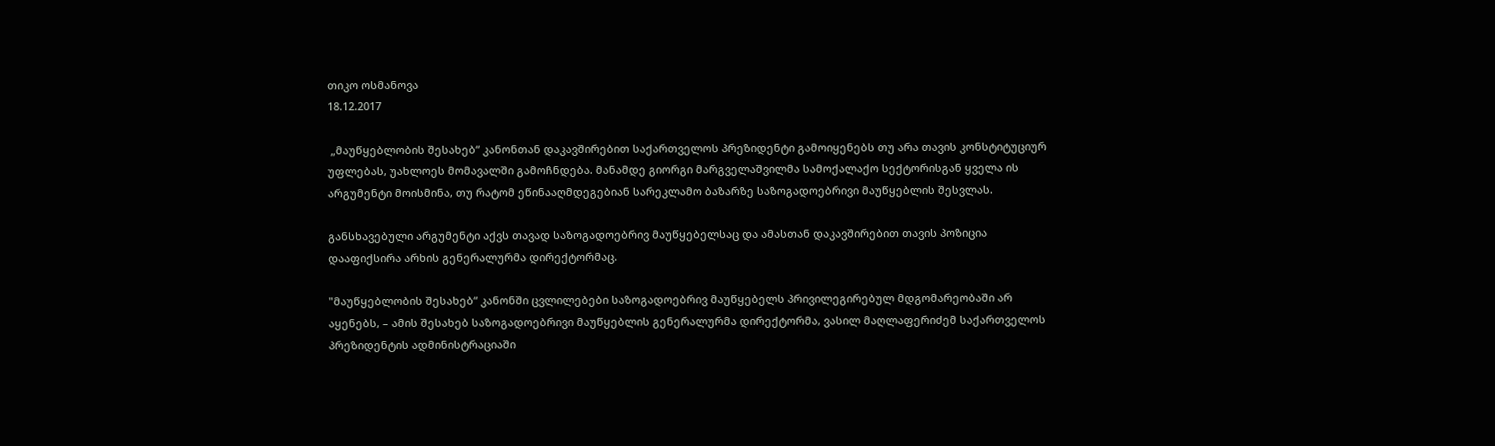თიკო ოსმანოვა
18.12.2017

 „მაუწყებლობის შესახებ“ კანონთან დაკავშირებით საქართველოს პრეზიდენტი გამოიყენებს თუ არა თავის კონსტიტუციურ უფლებას, უახლოეს მომავალში გამოჩნდება. მანამდე გიორგი მარგველაშვილმა სამოქალაქო სექტორისგან ყველა ის არგუმენტი მოისმინა, თუ რატომ ეწინააღმდეგებიან სარეკლამო ბაზარზე საზოგადოებრივი მაუწყებლის შესვლას.

განსხავებული არგუმენტი აქვს თავად საზოგადოებრივ მაუწყებელსაც და ამასთან დაკავშირებით თავის პოზიცია დააფიქსირა არხის გენერალურმა დირექტორმაც.

"მაუწყებლობის შესახებ“ კანონში ცვლილებები საზოგადოებრივ მაუწყებელს პრივილეგირებულ მდგომარეობაში არ აყენებს, – ამის შესახებ საზოგადოებრივი მაუწყებლის გენერალურმა დირექტორმა, ვასილ მაღლაფერიძემ საქართველოს პრეზიდენტის ადმინისტრაციაში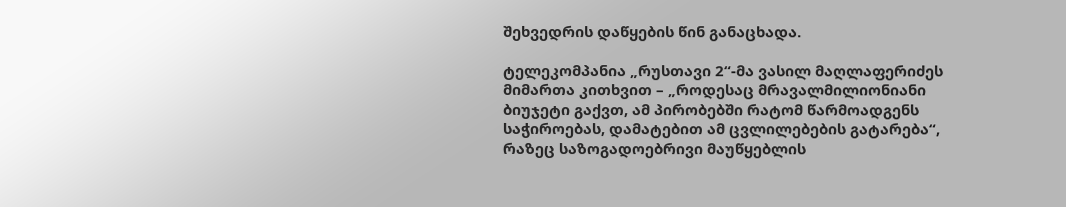შეხვედრის დაწყების წინ განაცხადა.

ტელეკომპანია „რუსთავი 2“-მა ვასილ მაღლაფერიძეს მიმართა კითხვით – „როდესაც მრავალმილიონიანი ბიუჯეტი გაქვთ, ამ პირობებში რატომ წარმოადგენს საჭიროებას, დამატებით ამ ცვლილებების გატარება“, რაზეც საზოგადოებრივი მაუწყებლის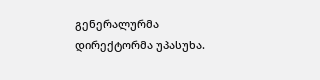გენერალურმა დირექტორმა უპასუხა.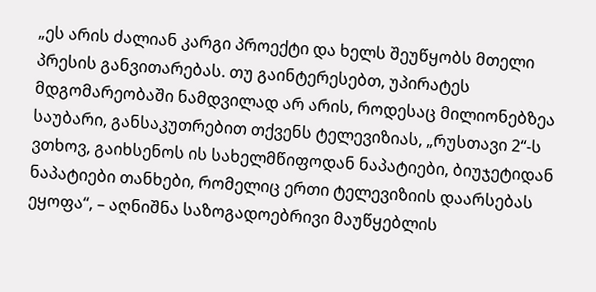„ეს არის ძალიან კარგი პროექტი და ხელს შეუწყობს მთელი პრესის განვითარებას. თუ გაინტერესებთ, უპირატეს მდგომარეობაში ნამდვილად არ არის, როდესაც მილიონებზეა საუბარი, განსაკუთრებით თქვენს ტელევიზიას, „რუსთავი 2“-ს ვთხოვ, გაიხსენოს ის სახელმწიფოდან ნაპატიები, ბიუჯეტიდან ნაპატიები თანხები, რომელიც ერთი ტელევიზიის დაარსებას ეყოფა“, – აღნიშნა საზოგადოებრივი მაუწყებლის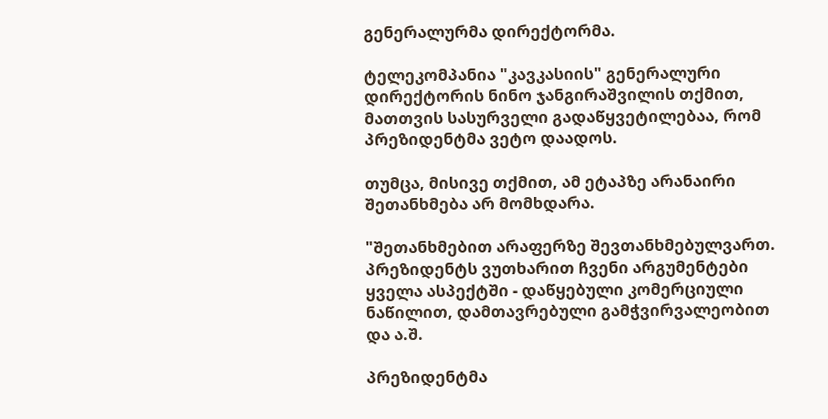გენერალურმა დირექტორმა.

ტელეკომპანია "კავკასიის" გენერალური დირექტორის ნინო ჯანგირაშვილის თქმით, მათთვის სასურველი გადაწყვეტილებაა, რომ პრეზიდენტმა ვეტო დაადოს.

თუმცა, მისივე თქმით, ამ ეტაპზე არანაირი შეთანხმება არ მომხდარა.

"შეთანხმებით არაფერზე შევთანხმებულვართ. პრეზიდენტს ვუთხარით ჩვენი არგუმენტები ყველა ასპექტში - დაწყებული კომერციული ნაწილით, დამთავრებული გამჭვირვალეობით და ა.შ.

პრეზიდენტმა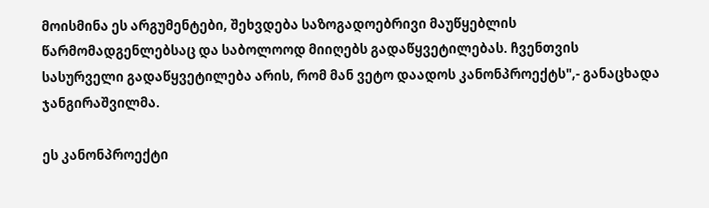მოისმინა ეს არგუმენტები, შეხვდება საზოგადოებრივი მაუწყებლის წარმომადგენლებსაც და საბოლოოდ მიიღებს გადაწყვეტილებას. ჩვენთვის სასურველი გადაწყვეტილება არის, რომ მან ვეტო დაადოს კანონპროექტს",- განაცხადა ჯანგირაშვილმა.

ეს კანონპროექტი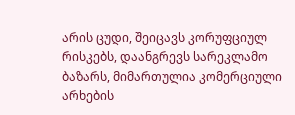არის ცუდი, შეიცავს კორუფციულ რისკებს, დაანგრევს სარეკლამო ბაზარს, მიმართულია კომერციული არხების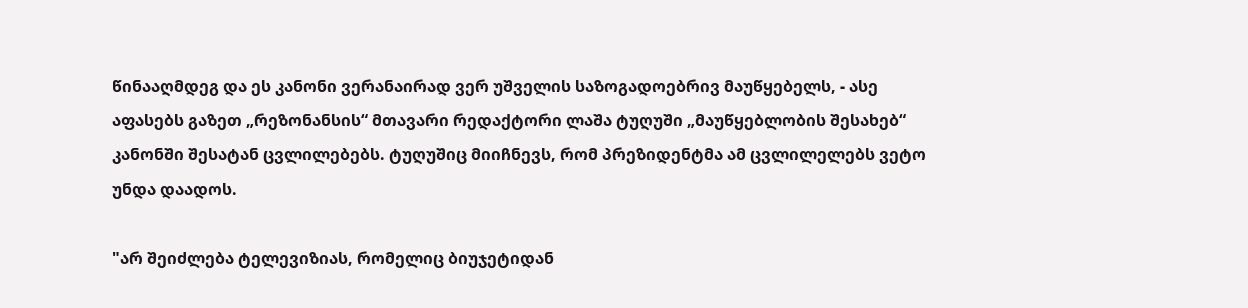წინააღმდეგ და ეს კანონი ვერანაირად ვერ უშველის საზოგადოებრივ მაუწყებელს, - ასე აფასებს გაზეთ „რეზონანსის“ მთავარი რედაქტორი ლაშა ტუღუში „მაუწყებლობის შესახებ“ კანონში შესატან ცვლილებებს. ტუღუშიც მიიჩნევს, რომ პრეზიდენტმა ამ ცვლილელებს ვეტო უნდა დაადოს.

"არ შეიძლება ტელევიზიას, რომელიც ბიუჯეტიდან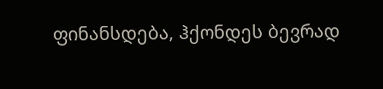ფინანსდება, ჰქონდეს ბევრად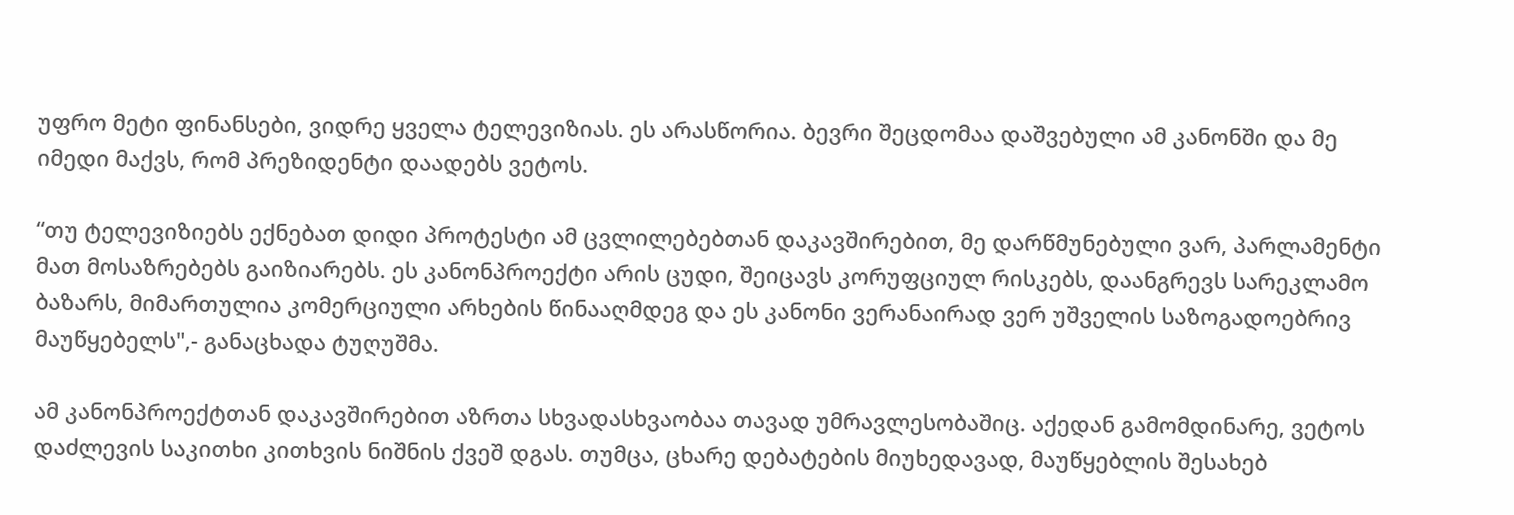უფრო მეტი ფინანსები, ვიდრე ყველა ტელევიზიას. ეს არასწორია. ბევრი შეცდომაა დაშვებული ამ კანონში და მე იმედი მაქვს, რომ პრეზიდენტი დაადებს ვეტოს.

“თუ ტელევიზიებს ექნებათ დიდი პროტესტი ამ ცვლილებებთან დაკავშირებით, მე დარწმუნებული ვარ, პარლამენტი მათ მოსაზრებებს გაიზიარებს. ეს კანონპროექტი არის ცუდი, შეიცავს კორუფციულ რისკებს, დაანგრევს სარეკლამო ბაზარს, მიმართულია კომერციული არხების წინააღმდეგ და ეს კანონი ვერანაირად ვერ უშველის საზოგადოებრივ მაუწყებელს",- განაცხადა ტუღუშმა.

ამ კანონპროექტთან დაკავშირებით აზრთა სხვადასხვაობაა თავად უმრავლესობაშიც. აქედან გამომდინარე, ვეტოს დაძლევის საკითხი კითხვის ნიშნის ქვეშ დგას. თუმცა, ცხარე დებატების მიუხედავად, მაუწყებლის შესახებ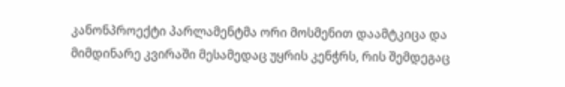კანონპროექტი პარლამენტმა ორი მოსმენით დაამტკიცა და მიმდინარე კვირაში მესამედაც უყრის კენჭრს, რის შემდეგაც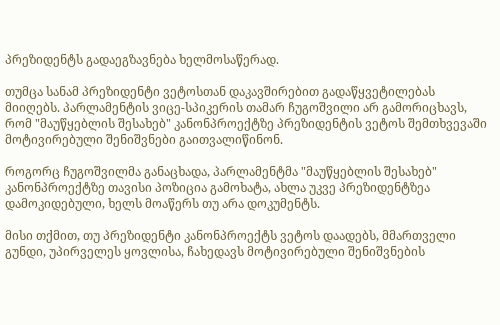პრეზიდენტს გადაეგზავნება ხელმოსაწერად.

თუმცა სანამ პრეზიდენტი ვეტოსთან დაკავშირებით გადაწყვეტილებას მიიღებს. პარლამენტის ვიცე-სპიკერის თამარ ჩუგოშვილი არ გამორიცხავს, რომ "მაუწყებლის შესახებ" კანონპროექტზე პრეზიდენტის ვეტოს შემთხვევაში მოტივირებული შენიშვნები გაითვალიწინონ.

როგორც ჩუგოშვილმა განაცხადა, პარლამენტმა "მაუწყებლის შესახებ" კანონპროექტზე თავისი პოზიცია გამოხატა, ახლა უკვე პრეზიდენტზეა დამოკიდებული, ხელს მოაწერს თუ არა დოკუმენტს.

მისი თქმით, თუ პრეზიდენტი კანონპროექტს ვეტოს დაადებს, მმართველი გუნდი, უპირველეს ყოვლისა, ჩახედავს მოტივირებული შენიშვნების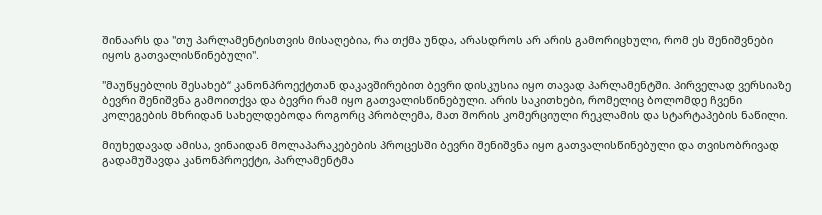შინაარს და "თუ პარლამენტისთვის მისაღებია, რა თქმა უნდა, არასდროს არ არის გამორიცხული, რომ ეს შენიშვნები იყოს გათვალისწინებული".

"მაუწყებლის შესახებ“ კანონპროექტთან დაკავშირებით ბევრი დისკუსია იყო თავად პარლამენტში. პირველად ვერსიაზე ბევრი შენიშვნა გამოითქვა და ბევრი რამ იყო გათვალისწინებული. არის საკითხები, რომელიც ბოლომდე ჩვენი კოლეგების მხრიდან სახელდებოდა როგორც პრობლემა, მათ შორის კომერციული რეკლამის და სტარტაპების ნაწილი.

მიუხედავად ამისა, ვინაიდან მოლაპარაკებების პროცესში ბევრი შენიშვნა იყო გათვალისწინებული და თვისობრივად გადამუშავდა კანონპროექტი, პარლამენტმა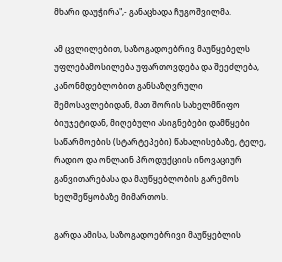მხარი დაუჭირა",- განაცხადა ჩუგოშვილმა.

ამ ცვლილებით, საზოგადოებრივ მაუწყებელს უფლებამოსილება უფართოვდება და შეეძლება, კანონმდებლობით განსაზღვრული შემოსავლებიდან, მათ შორის სახელმწიფო ბიუჯეტიდან, მიღებული ასიგნებები დამწყები საწარმოების (სტარტეპები) წახალისებაზე, ტელე, რადიო და ონლაინ პროდუქციის ინოვაციურ განვითარებასა და მაუწყებლობის გარემოს ხელშეწყობაზე მიმართოს.

გარდა ამისა, საზოგადოებრივი მაუწყებლის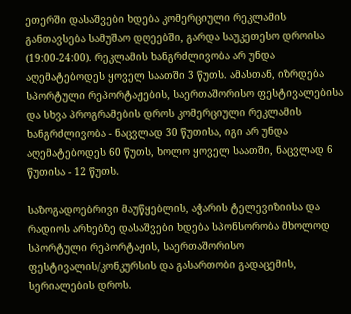ეთერში დასაშვები ხდება კომერციული რეკლამის განთავსება სამუშაო დღეებში, გარდა საუკეთესო დროისა (19:00-24:00). რეკლამის ხანგრძლივობა არ უნდა აღემატებოდეს ყოველ საათში 3 წუთს. ამასთან, იზრდება სპორტული რეპორტაჟების, საერთაშორისო ფესტივალებისა და სხვა პროგრამების დროს კომერციული რეკლამის ხანგრძლივობა - ნაცვლად 30 წუთისა, იგი არ უნდა აღემატებოდეს 60 წუთს, ხოლო ყოველ საათში, ნაცვლად 6 წუთისა - 12 წუთს.

საზოგადოებრივი მაუწყებლის, აჭარის ტელევიზიისა და რადიოს არხებზე დასაშვები ხდება სპონსორობა მხოლოდ სპორტული რეპორტაჟის, საერთაშორისო ფესტივალის/კონკურსის და გასართობი გადაცემის, სერიალების დროს.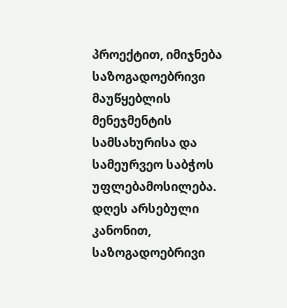პროექტით, იმიჯნება საზოგადოებრივი მაუწყებლის მენეჯმენტის სამსახურისა და სამეურვეო საბჭოს უფლებამოსილება. დღეს არსებული კანონით, საზოგადოებრივი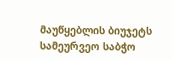მაუწყებლის ბიუჯეტს სამეურვეო საბჭო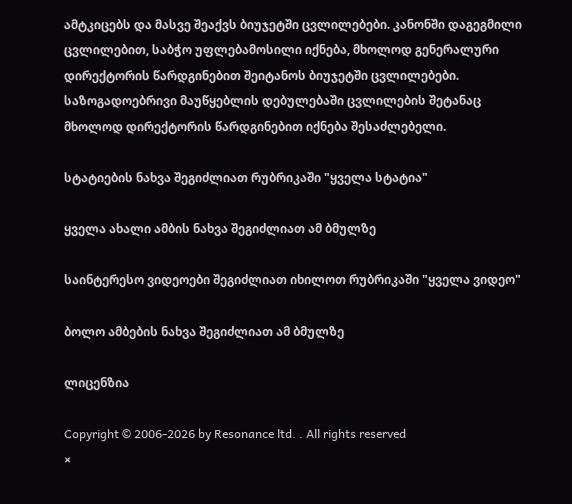ამტკიცებს და მასვე შეაქვს ბიუჯეტში ცვლილებები. კანონში დაგეგმილი ცვლილებით, საბჭო უფლებამოსილი იქნება, მხოლოდ გენერალური დირექტორის წარდგინებით შეიტანოს ბიუჯეტში ცვლილებები. საზოგადოებრივი მაუწყებლის დებულებაში ცვლილების შეტანაც მხოლოდ დირექტორის წარდგინებით იქნება შესაძლებელი.

სტატიების ნახვა შეგიძლიათ რუბრიკაში "ყველა სტატია"

ყველა ახალი ამბის ნახვა შეგიძლიათ ამ ბმულზე

საინტერესო ვიდეოები შეგიძლიათ იხილოთ რუბრიკაში "ყველა ვიდეო"

ბოლო ამბების ნახვა შეგიძლიათ ამ ბმულზე

ლიცენზია

Copyright © 2006-2026 by Resonance ltd. . All rights reserved
×